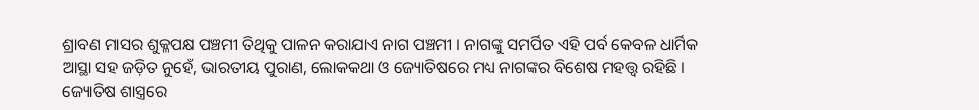ଶ୍ରାବଣ ମାସର ଶୁକ୍ଳପକ୍ଷ ପଞ୍ଚମୀ ତିଥିକୁ ପାଳନ କରାଯାଏ ନାଗ ପଞ୍ଚମୀ । ନାଗଙ୍କୁ ସମର୍ପିତ ଏହି ପର୍ବ କେବଳ ଧାର୍ମିକ ଆସ୍ଥା ସହ ଜଡ଼ିତ ନୁହେଁ, ଭାରତୀୟ ପୁରାଣ, ଲୋକକଥା ଓ ଜ୍ୟୋତିଷରେ ମଧ୍ୟ ନାଗଙ୍କର ବିଶେଷ ମହତ୍ତ୍ୱ ରହିଛି । ଜ୍ୟୋତିଷ ଶାସ୍ତ୍ରରେ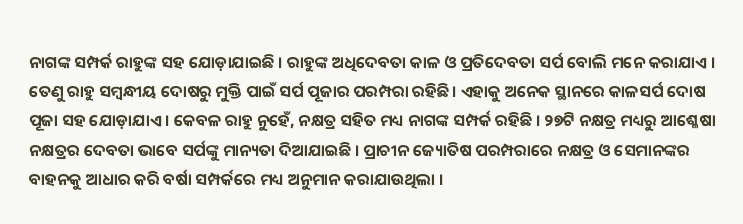ନାଗଙ୍କ ସମ୍ପର୍କ ରାହୁଙ୍କ ସହ ଯୋଡ଼ାଯାଇଛି । ରାହୁଙ୍କ ଅଧିଦେବତା କାଳ ଓ ପ୍ରତିଦେବତା ସର୍ପ ବୋଲି ମନେ କରାଯାଏ । ତେଣୁ ରାହୁ ସମ୍ବନ୍ଧୀୟ ଦୋଷରୁ ମୁକ୍ତି ପାଇଁ ସର୍ପ ପୂଜାର ପରମ୍ପରା ରହିଛି। ଏହାକୁ ଅନେକ ସ୍ଥାନରେ କାଳସର୍ପ ଦୋଷ ପୂଜା ସହ ଯୋଡ଼ାଯାଏ । କେବଳ ରାହୁ ନୁହେଁ, ନକ୍ଷତ୍ର ସହିତ ମଧ୍ୟ ନାଗଙ୍କ ସମ୍ପର୍କ ରହିଛି । ୨୭ଟି ନକ୍ଷତ୍ର ମଧ୍ୟରୁ ଆଶ୍ଳେଷା ନକ୍ଷତ୍ରର ଦେବତା ଭାବେ ସର୍ପଙ୍କୁ ମାନ୍ୟତା ଦିଆଯାଇଛି । ପ୍ରାଚୀନ ଜ୍ୟୋତିଷ ପରମ୍ପରାରେ ନକ୍ଷତ୍ର ଓ ସେମାନଙ୍କର ବାହନକୁ ଆଧାର କରି ବର୍ଷା ସମ୍ପର୍କରେ ମଧ୍ୟ ଅନୁମାନ କରାଯାଉଥିଲା ।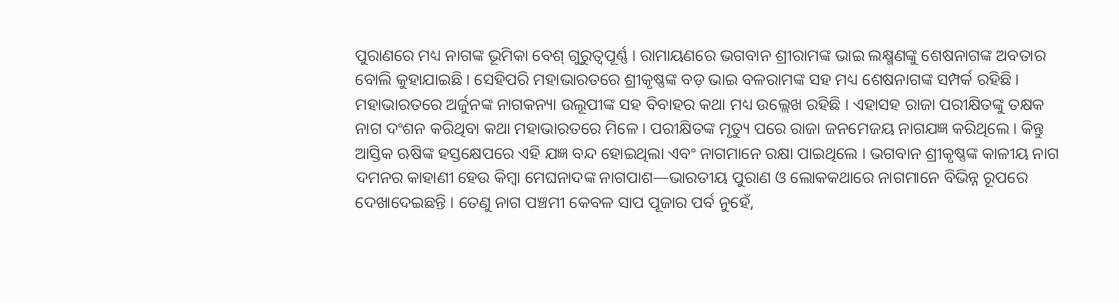ପୁରାଣରେ ମଧ୍ୟ ନାଗଙ୍କ ଭୂମିକା ବେଶ୍ ଗୁରୁତ୍ୱପୂର୍ଣ୍ଣ । ରାମାୟଣରେ ଭଗବାନ ଶ୍ରୀରାମଙ୍କ ଭାଇ ଲକ୍ଷ୍ମଣଙ୍କୁ ଶେଷନାଗଙ୍କ ଅବତାର ବୋଲି କୁହାଯାଇଛି । ସେହିପରି ମହାଭାରତରେ ଶ୍ରୀକୃଷ୍ଣଙ୍କ ବଡ଼ ଭାଇ ବଳରାମଙ୍କ ସହ ମଧ୍ୟ ଶେଷନାଗଙ୍କ ସମ୍ପର୍କ ରହିଛି । ମହାଭାରତରେ ଅର୍ଜୁନଙ୍କ ନାଗକନ୍ୟା ଉଲୂପୀଙ୍କ ସହ ବିବାହର କଥା ମଧ୍ୟ ଉଲ୍ଲେଖ ରହିଛି । ଏହାସହ ରାଜା ପରୀକ୍ଷିତଙ୍କୁ ତକ୍ଷକ ନାଗ ଦଂଶନ କରିଥିବା କଥା ମହାଭାରତରେ ମିଳେ । ପରୀକ୍ଷିତଙ୍କ ମୃତ୍ୟୁ ପରେ ରାଜା ଜନମେଜୟ ନାଗଯଜ୍ଞ କରିଥିଲେ । କିନ୍ତୁ ଆସ୍ତିକ ଋଷିଙ୍କ ହସ୍ତକ୍ଷେପରେ ଏହି ଯଜ୍ଞ ବନ୍ଦ ହୋଇଥିଲା ଏବଂ ନାଗମାନେ ରକ୍ଷା ପାଇଥିଲେ । ଭଗବାନ ଶ୍ରୀକୃଷ୍ଣଙ୍କ କାଳୀୟ ନାଗ ଦମନର କାହାଣୀ ହେଉ କିମ୍ବା ମେଘନାଦଙ୍କ ନାଗପାଶ—ଭାରତୀୟ ପୁରାଣ ଓ ଲୋକକଥାରେ ନାଗମାନେ ବିଭିନ୍ନ ରୂପରେ ଦେଖାଦେଇଛନ୍ତି । ତେଣୁ ନାଗ ପଞ୍ଚମୀ କେବଳ ସାପ ପୂଜାର ପର୍ବ ନୁହେଁ,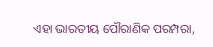ଏହା ଭାରତୀୟ ପୌରାଣିକ ପରମ୍ପରା,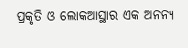ପ୍ରକୃତି ଓ ଲୋକଆସ୍ଥାର ଏକ ଅନନ୍ୟ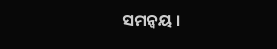ସମନ୍ୱୟ ।